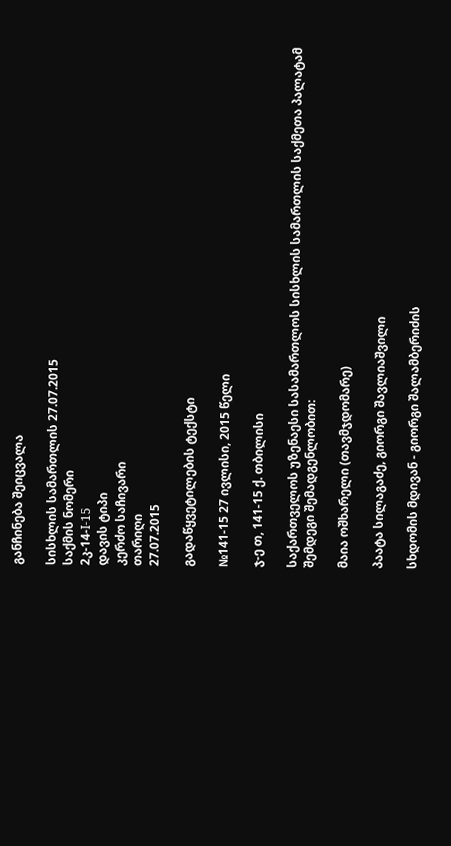განჩინება შეიცვალა

სისხლის სამართლის 27.07.2015
საქმის ნომერი
2კ-14-I-15
დავის ტიპი
კერძო საჩივარი
თარიღი
27.07.2015

გადაწყვეტილების ტექსტი

№141-15 27 ივლისი, 2015 წელი

ჯ-ე თ, 141-15 ქ. თბილისი

საქართველოს უზენაესი სასამართლოს სისხლის სამართლის საქმეთა პალატამ შემდეგი შემადგენლობით:

მაია ოშხარელი (თავმჯდომარე)

პაატა სილაგაძე, გიორგი შავლიაშვილი

სხდომის მდივან - გიორგი შალამბერიძის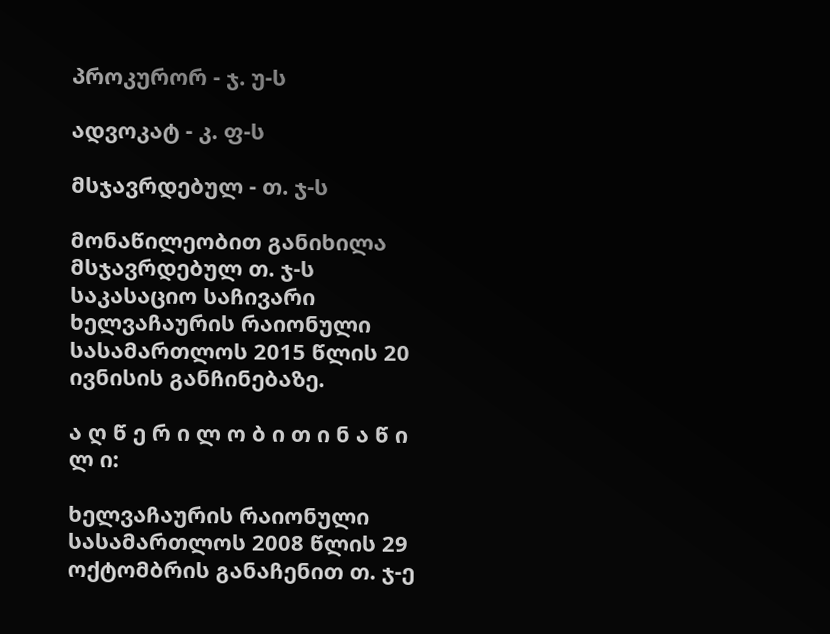პროკურორ - ჯ. უ-ს

ადვოკატ - კ. ფ-ს

მსჯავრდებულ - თ. ჯ-ს

მონაწილეობით განიხილა მსჯავრდებულ თ. ჯ-ს საკასაციო საჩივარი ხელვაჩაურის რაიონული სასამართლოს 2015 წლის 20 ივნისის განჩინებაზე.

ა ღ წ ე რ ი ლ ო ბ ი თ ი ნ ა წ ი ლ ი:

ხელვაჩაურის რაიონული სასამართლოს 2008 წლის 29 ოქტომბრის განაჩენით თ. ჯ-ე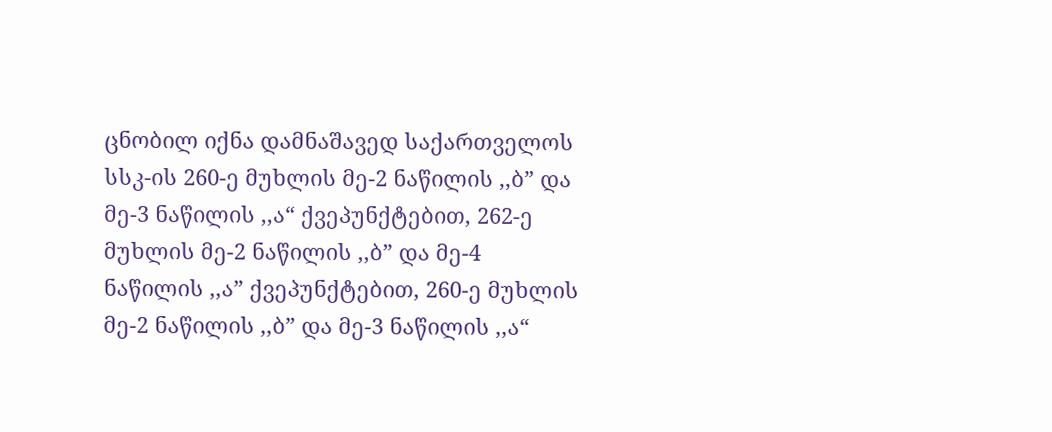ცნობილ იქნა დამნაშავედ საქართველოს სსკ-ის 260-ე მუხლის მე-2 ნაწილის ,,ბ” და მე-3 ნაწილის ,,ა“ ქვეპუნქტებით, 262-ე მუხლის მე-2 ნაწილის ,,ბ” და მე-4 ნაწილის ,,ა” ქვეპუნქტებით, 260-ე მუხლის მე-2 ნაწილის ,,ბ” და მე-3 ნაწილის ,,ა“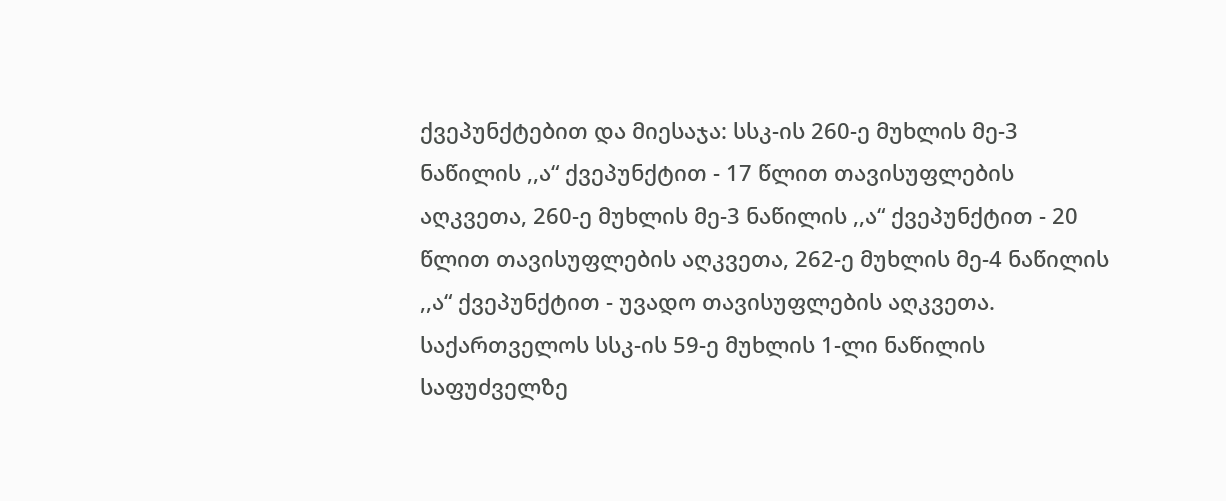ქვეპუნქტებით და მიესაჯა: სსკ-ის 260-ე მუხლის მე-3 ნაწილის ,,ა“ ქვეპუნქტით - 17 წლით თავისუფლების აღკვეთა, 260-ე მუხლის მე-3 ნაწილის ,,ა“ ქვეპუნქტით - 20 წლით თავისუფლების აღკვეთა, 262-ე მუხლის მე-4 ნაწილის ,,ა“ ქვეპუნქტით - უვადო თავისუფლების აღკვეთა. საქართველოს სსკ-ის 59-ე მუხლის 1-ლი ნაწილის საფუძველზე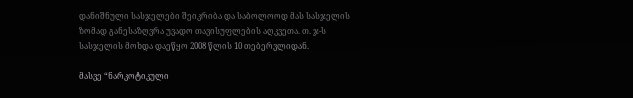დანიშნული სასჯელები შეიკრიბა და საბოლოოდ მას სასჯელის ზომად განესაზღვრა უვადო თავისუფლების აღკვეთა. თ. ჯ-ს სასჯელის მოხდა დაეწყო 2008 წლის 10 თებერვლიდან.

მასვე “ნარკოტიკული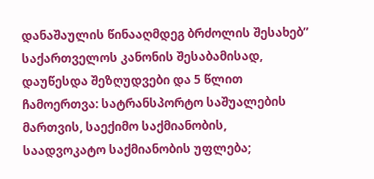დანაშაულის წინააღმდეგ ბრძოლის შესახებ” საქართველოს კანონის შესაბამისად, დაუწესდა შეზღუდვები და 5 წლით ჩამოერთვა: სატრანსპორტო საშუალების მართვის, საექიმო საქმიანობის, საადვოკატო საქმიანობის უფლება;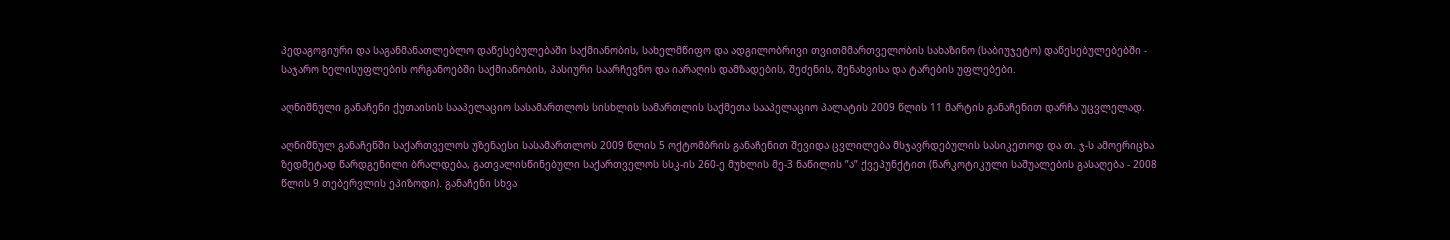პედაგოგიური და საგანმანათლებლო დაწესებულებაში საქმიანობის, სახელმწიფო და ადგილობრივი თვითმმართველობის სახაზინო (საბიუჯეტო) დაწესებულებებში - საჯარო ხელისუფლების ორგანოებში საქმიანობის, პასიური საარჩევნო და იარაღის დამზადების, შეძენის, შენახვისა და ტარების უფლებები.

აღნიშნული განაჩენი ქუთაისის სააპელაციო სასამართლოს სისხლის სამართლის საქმეთა სააპელაციო პალატის 2009 წლის 11 მარტის განაჩენით დარჩა უცვლელად.

აღნიშნულ განაჩენში საქართველოს უზენაესი სასამართლოს 2009 წლის 5 ოქტომბრის განაჩენით შევიდა ცვლილება მსჯავრდებულის სასიკეთოდ და თ. ჯ-ს ამოერიცხა ზედმეტად წარდგენილი ბრალდება, გათვალისწინებული საქართველოს სსკ-ის 260-ე მუხლის მე-3 ნაწილის ”ა” ქვეპუნქტით (ნარკოტიკული საშუალების გასაღება - 2008 წლის 9 თებერვლის ეპიზოდი). განაჩენი სხვა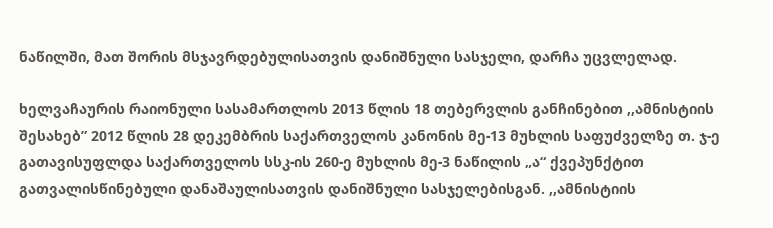ნაწილში, მათ შორის მსჯავრდებულისათვის დანიშნული სასჯელი, დარჩა უცვლელად.

ხელვაჩაურის რაიონული სასამართლოს 2013 წლის 18 თებერვლის განჩინებით ,,ამნისტიის შესახებ” 2012 წლის 28 დეკემბრის საქართველოს კანონის მე-13 მუხლის საფუძველზე თ. ჯ-ე გათავისუფლდა საქართველოს სსკ-ის 260-ე მუხლის მე-3 ნაწილის „ა“ ქვეპუნქტით გათვალისწინებული დანაშაულისათვის დანიშნული სასჯელებისგან. ,,ამნისტიის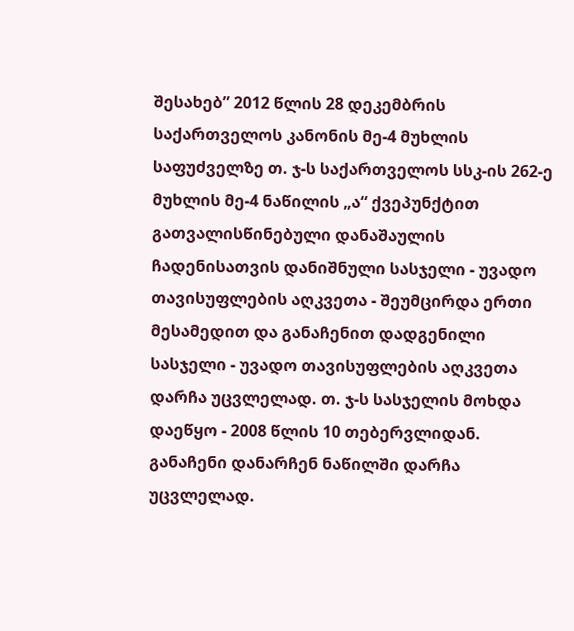შესახებ” 2012 წლის 28 დეკემბრის საქართველოს კანონის მე-4 მუხლის საფუძველზე თ. ჯ-ს საქართველოს სსკ-ის 262-ე მუხლის მე-4 ნაწილის „ა“ ქვეპუნქტით გათვალისწინებული დანაშაულის ჩადენისათვის დანიშნული სასჯელი - უვადო თავისუფლების აღკვეთა - შეუმცირდა ერთი მესამედით და განაჩენით დადგენილი სასჯელი - უვადო თავისუფლების აღკვეთა დარჩა უცვლელად. თ. ჯ-ს სასჯელის მოხდა დაეწყო - 2008 წლის 10 თებერვლიდან. განაჩენი დანარჩენ ნაწილში დარჩა უცვლელად.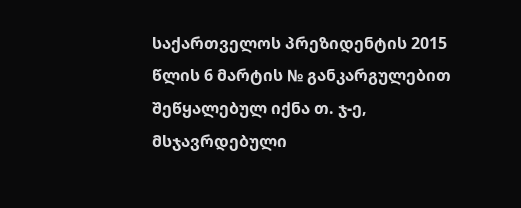საქართველოს პრეზიდენტის 2015 წლის 6 მარტის № განკარგულებით შეწყალებულ იქნა თ. ჯ-ე, მსჯავრდებული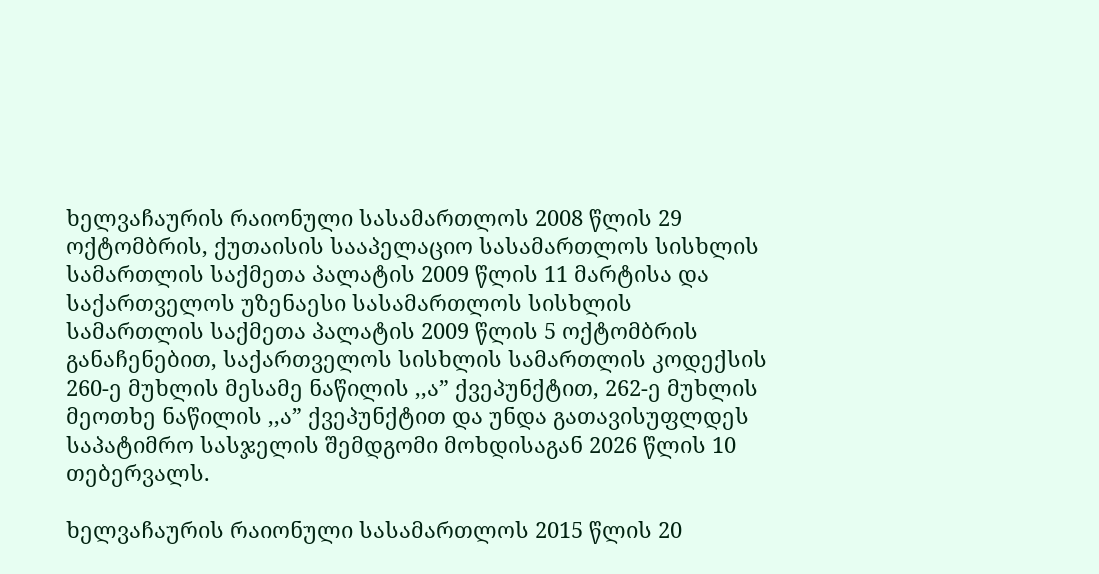ხელვაჩაურის რაიონული სასამართლოს 2008 წლის 29 ოქტომბრის, ქუთაისის სააპელაციო სასამართლოს სისხლის სამართლის საქმეთა პალატის 2009 წლის 11 მარტისა და საქართველოს უზენაესი სასამართლოს სისხლის სამართლის საქმეთა პალატის 2009 წლის 5 ოქტომბრის განაჩენებით, საქართველოს სისხლის სამართლის კოდექსის 260-ე მუხლის მესამე ნაწილის ,,ა” ქვეპუნქტით, 262-ე მუხლის მეოთხე ნაწილის ,,ა” ქვეპუნქტით და უნდა გათავისუფლდეს საპატიმრო სასჯელის შემდგომი მოხდისაგან 2026 წლის 10 თებერვალს.

ხელვაჩაურის რაიონული სასამართლოს 2015 წლის 20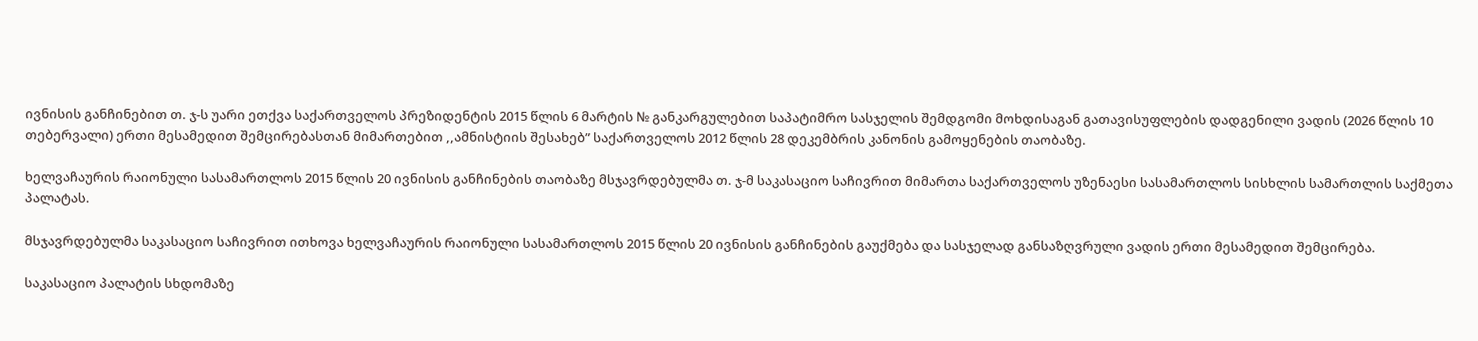ივნისის განჩინებით თ. ჯ-ს უარი ეთქვა საქართველოს პრეზიდენტის 2015 წლის 6 მარტის № განკარგულებით საპატიმრო სასჯელის შემდგომი მოხდისაგან გათავისუფლების დადგენილი ვადის (2026 წლის 10 თებერვალი) ერთი მესამედით შემცირებასთან მიმართებით ,,ამნისტიის შესახებ” საქართველოს 2012 წლის 28 დეკემბრის კანონის გამოყენების თაობაზე.

ხელვაჩაურის რაიონული სასამართლოს 2015 წლის 20 ივნისის განჩინების თაობაზე მსჯავრდებულმა თ. ჯ-მ საკასაციო საჩივრით მიმართა საქართველოს უზენაესი სასამართლოს სისხლის სამართლის საქმეთა პალატას.

მსჯავრდებულმა საკასაციო საჩივრით ითხოვა ხელვაჩაურის რაიონული სასამართლოს 2015 წლის 20 ივნისის განჩინების გაუქმება და სასჯელად განსაზღვრული ვადის ერთი მესამედით შემცირება.

საკასაციო პალატის სხდომაზე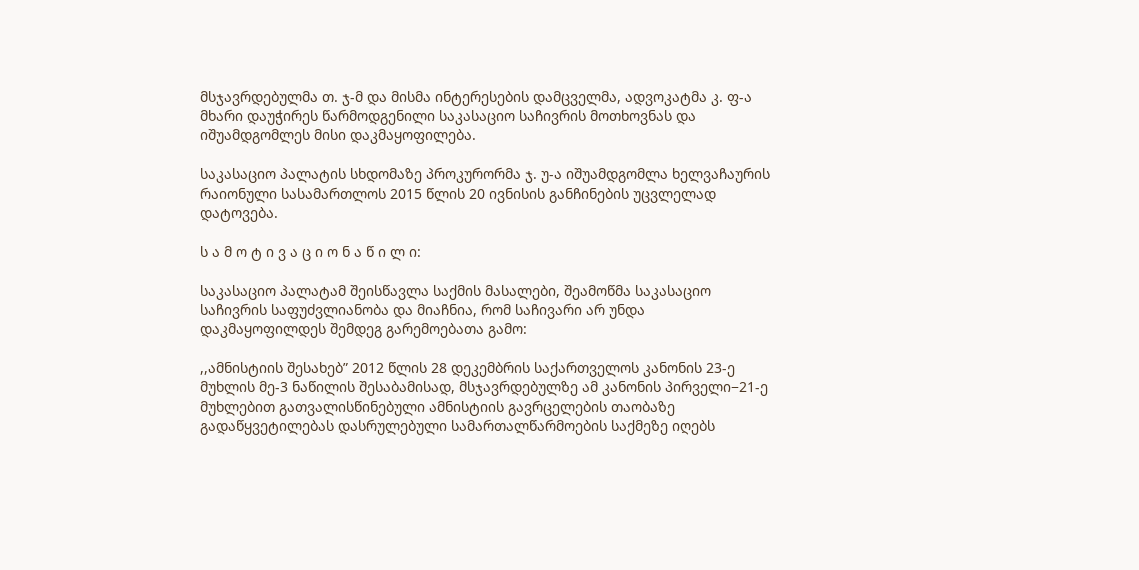მსჯავრდებულმა თ. ჯ-მ და მისმა ინტერესების დამცველმა, ადვოკატმა კ. ფ-ა მხარი დაუჭირეს წარმოდგენილი საკასაციო საჩივრის მოთხოვნას და იშუამდგომლეს მისი დაკმაყოფილება.

საკასაციო პალატის სხდომაზე პროკურორმა ჯ. უ-ა იშუამდგომლა ხელვაჩაურის რაიონული სასამართლოს 2015 წლის 20 ივნისის განჩინების უცვლელად დატოვება.

ს ა მ ო ტ ი ვ ა ც ი ო ნ ა წ ი ლ ი:

საკასაციო პალატამ შეისწავლა საქმის მასალები, შეამოწმა საკასაციო საჩივრის საფუძვლიანობა და მიაჩნია, რომ საჩივარი არ უნდა დაკმაყოფილდეს შემდეგ გარემოებათა გამო:

,,ამნისტიის შესახებ” 2012 წლის 28 დეკემბრის საქართველოს კანონის 23-ე მუხლის მე-3 ნაწილის შესაბამისად, მსჯავრდებულზე ამ კანონის პირველი−21-ე მუხლებით გათვალისწინებული ამნისტიის გავრცელების თაობაზე გადაწყვეტილებას დასრულებული სამართალწარმოების საქმეზე იღებს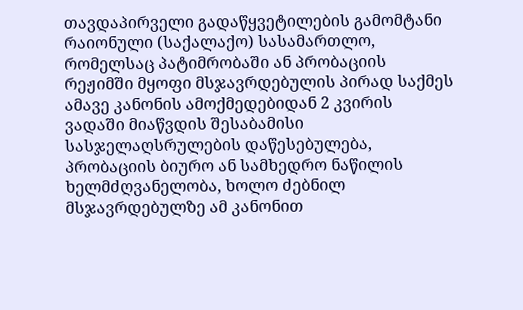თავდაპირველი გადაწყვეტილების გამომტანი რაიონული (საქალაქო) სასამართლო, რომელსაც პატიმრობაში ან პრობაციის რეჟიმში მყოფი მსჯავრდებულის პირად საქმეს ამავე კანონის ამოქმედებიდან 2 კვირის ვადაში მიაწვდის შესაბამისი სასჯელაღსრულების დაწესებულება, პრობაციის ბიურო ან სამხედრო ნაწილის ხელმძღვანელობა, ხოლო ძებნილ მსჯავრდებულზე ამ კანონით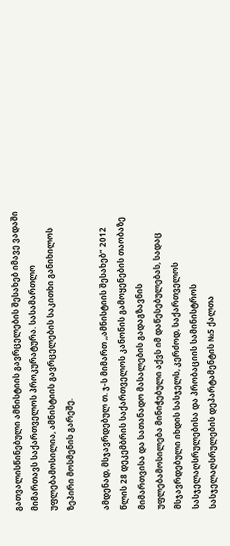გათვალისწინებული ამნისტიის გავრცელების შესახებ იმავე ვადაში მიმართავს საქართველოს პროკურატურა. სასამართლო უფლებამოსილია, ამნისტიის გავრცელების საკითხი განიხილოს ზეპირი მოსმენის გარეშე.

ამდენად, მსჯავრდებულ თ. ჯ-ს მიმართ ,,ამნისტიის შესახებ” 2012 წლის 28 დეკემბრის საქართველოს კანონის გამოყენების თაობაზე მიმართვისა და სათანადო მასალების გადაგზავნის უფლებამოსილება მინიჭებული აქვს იმ დაწესებულებას, სადაც მსჯავრდებული იხდის სასჯელს, კერძოდ, საქართველოს სასჯელაღსრულებისა და პრობაციის სამინისტროს სასჯელაღსრულების დეპარტამენტის №5 ქალთა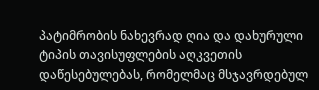პატიმრობის ნახევრად ღია და დახურული ტიპის თავისუფლების აღკვეთის დაწესებულებას, რომელმაც მსჯავრდებულ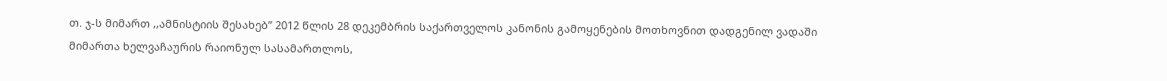თ. ჯ-ს მიმართ ,,ამნისტიის შესახებ” 2012 წლის 28 დეკემბრის საქართველოს კანონის გამოყენების მოთხოვნით დადგენილ ვადაში მიმართა ხელვაჩაურის რაიონულ სასამართლოს,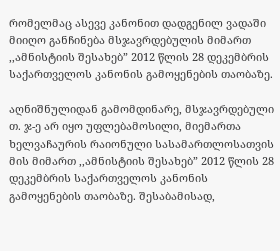რომელმაც ასევე კანონით დადგენილ ვადაში მიიღო განჩინება მსჯავრდებულის მიმართ ,,ამნისტიის შესახებ” 2012 წლის 28 დეკემბრის საქართველოს კანონის გამოყენების თაობაზე.

აღნიშნულიდან გამომდინარე, მსჯავრდებული თ. ჯ-ე არ იყო უფლებამოსილი, მიემართა ხელვაჩაურის რაიონული სასამართლოსათვის მის მიმართ ,,ამნისტიის შესახებ” 2012 წლის 28 დეკემბრის საქართველოს კანონის გამოყენების თაობაზე. შესაბამისად,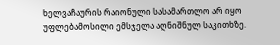ხელვაჩაურის რაიონული სასამართლო არ იყო უფლებამოსილი ემსჯელა აღნიშნულ საკითხზე.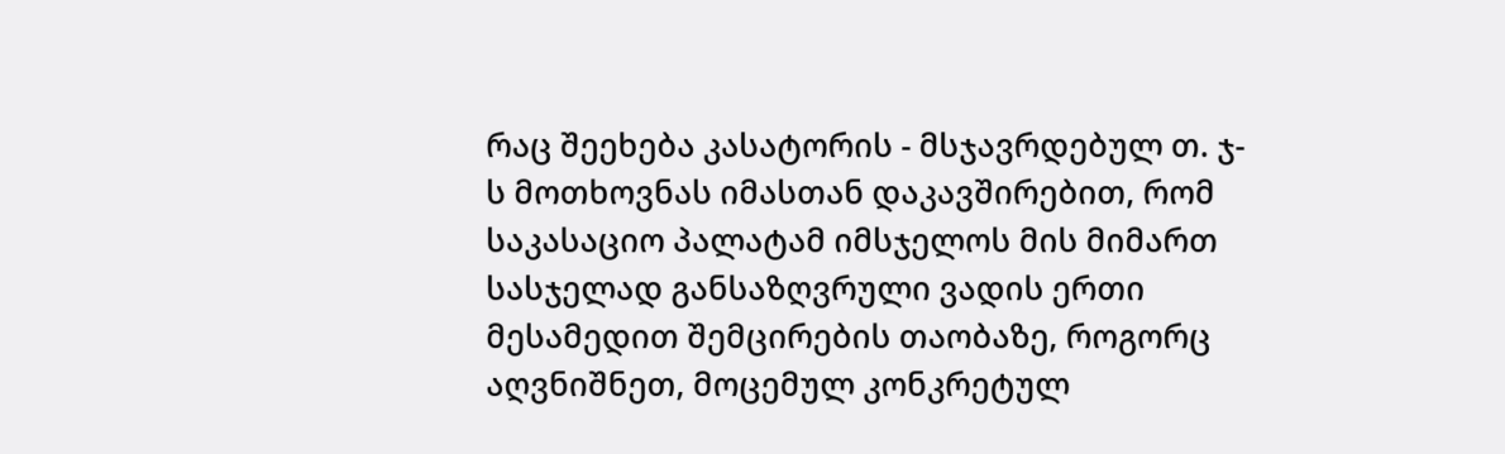რაც შეეხება კასატორის - მსჯავრდებულ თ. ჯ-ს მოთხოვნას იმასთან დაკავშირებით, რომ საკასაციო პალატამ იმსჯელოს მის მიმართ სასჯელად განსაზღვრული ვადის ერთი მესამედით შემცირების თაობაზე, როგორც აღვნიშნეთ, მოცემულ კონკრეტულ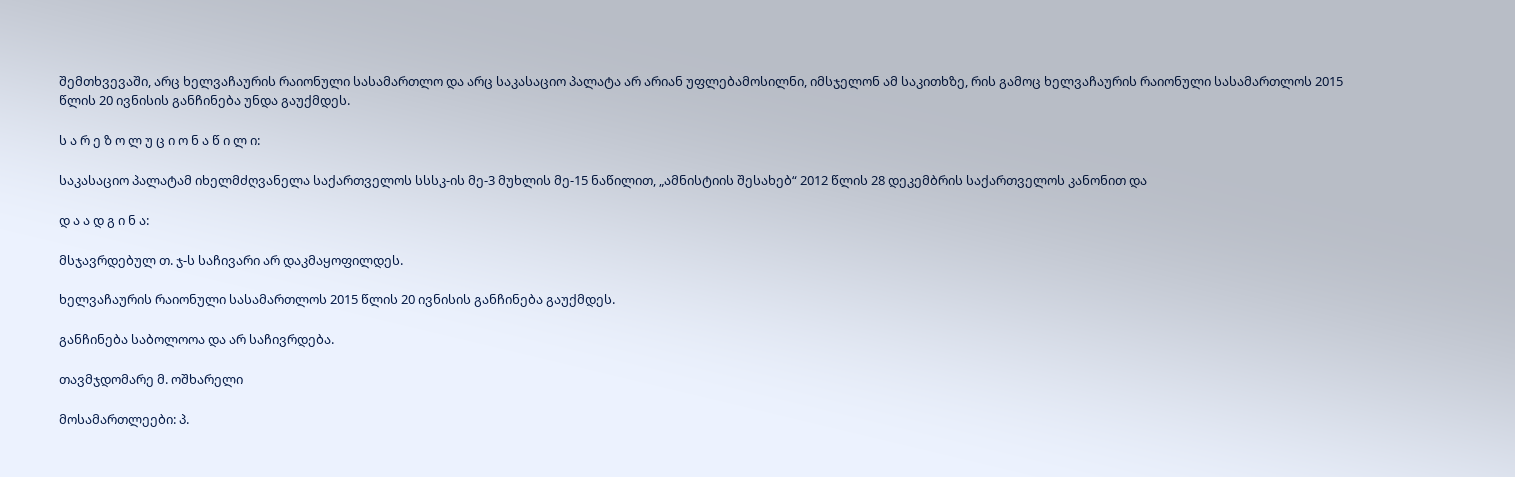შემთხვევაში, არც ხელვაჩაურის რაიონული სასამართლო და არც საკასაციო პალატა არ არიან უფლებამოსილნი, იმსჯელონ ამ საკითხზე, რის გამოც ხელვაჩაურის რაიონული სასამართლოს 2015 წლის 20 ივნისის განჩინება უნდა გაუქმდეს.

ს ა რ ე ზ ო ლ უ ც ი ო ნ ა წ ი ლ ი:

საკასაციო პალატამ იხელმძღვანელა საქართველოს სსსკ-ის მე-3 მუხლის მე-15 ნაწილით, „ამნისტიის შესახებ“ 2012 წლის 28 დეკემბრის საქართველოს კანონით და

დ ა ა დ გ ი ნ ა:

მსჯავრდებულ თ. ჯ-ს საჩივარი არ დაკმაყოფილდეს.

ხელვაჩაურის რაიონული სასამართლოს 2015 წლის 20 ივნისის განჩინება გაუქმდეს.

განჩინება საბოლოოა და არ საჩივრდება.

თავმჯდომარე მ. ოშხარელი

მოსამართლეები: პ.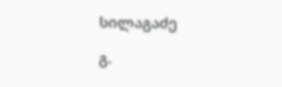სილაგაძე

გ.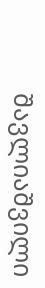შავლიაშვილი